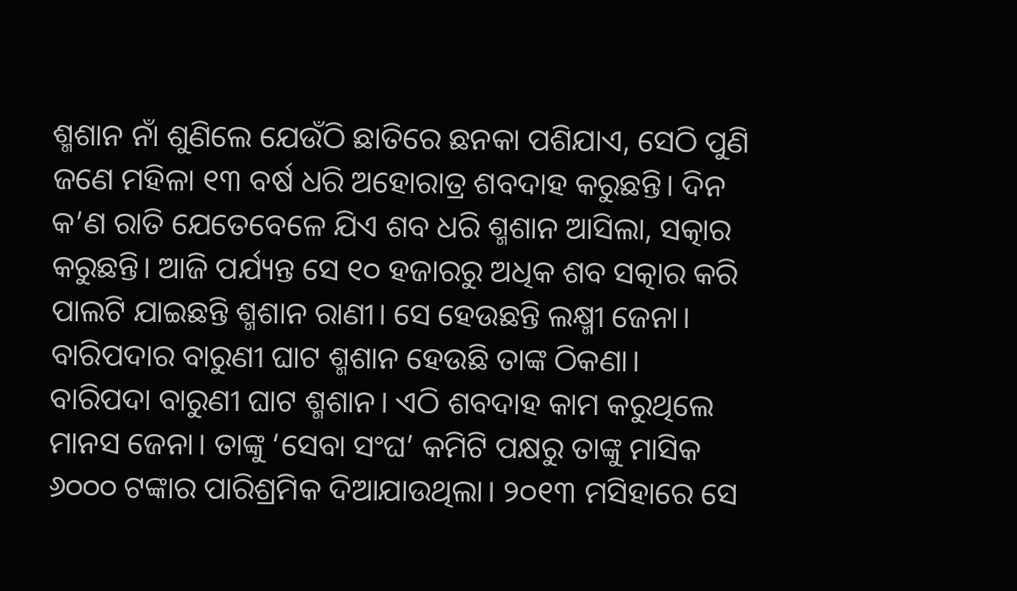ଶ୍ମଶାନ ନାଁ ଶୁଣିଲେ ଯେଉଁଠି ଛାତିରେ ଛନକା ପଶିଯାଏ, ସେଠି ପୁଣି ଜଣେ ମହିଳା ୧୩ ବର୍ଷ ଧରି ଅହୋରାତ୍ର ଶବଦାହ କରୁଛନ୍ତି। ଦିନ କ’ଣ ରାତି ଯେତେବେଳେ ଯିଏ ଶବ ଧରି ଶ୍ମଶାନ ଆସିଲା, ସତ୍କାର କରୁଛନ୍ତି। ଆଜି ପର୍ଯ୍ୟନ୍ତ ସେ ୧୦ ହଜାରରୁ ଅଧିକ ଶବ ସତ୍କାର କରି ପାଲଟି ଯାଇଛନ୍ତି ଶ୍ମଶାନ ରାଣୀ। ସେ ହେଉଛନ୍ତି ଲକ୍ଷ୍ମୀ ଜେନା। ବାରିପଦାର ବାରୁଣୀ ଘାଟ ଶ୍ମଶାନ ହେଉଛି ତାଙ୍କ ଠିକଣା।
ବାରିପଦା ବାରୁଣୀ ଘାଟ ଶ୍ମଶାନ। ଏଠି ଶବଦାହ କାମ କରୁଥିଲେ ମାନସ ଜେନା। ତାଙ୍କୁ ‘ସେବା ସଂଘ’ କମିଟି ପକ୍ଷରୁ ତାଙ୍କୁ ମାସିକ ୬୦୦୦ ଟଙ୍କାର ପାରିଶ୍ରମିକ ଦିଆଯାଉଥିଲା। ୨୦୧୩ ମସିହାରେ ସେ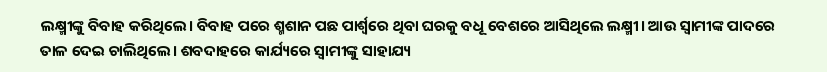ଲକ୍ଷ୍ମୀଙ୍କୁ ବିବାହ କରିଥିଲେ। ବିବାହ ପରେ ଶ୍ମଶାନ ପଛ ପାର୍ଶ୍ୱରେ ଥିବା ଘରକୁ ବଧୂ ବେଶରେ ଆସିଥିଲେ ଲକ୍ଷ୍ମୀ। ଆଉ ସ୍ୱାମୀଙ୍କ ପାଦରେ ତାଳ ଦେଇ ଚାଲିଥିଲେ। ଶବଦାହରେ କାର୍ଯ୍ୟରେ ସ୍ୱାମୀଙ୍କୁ ସାହାଯ୍ୟ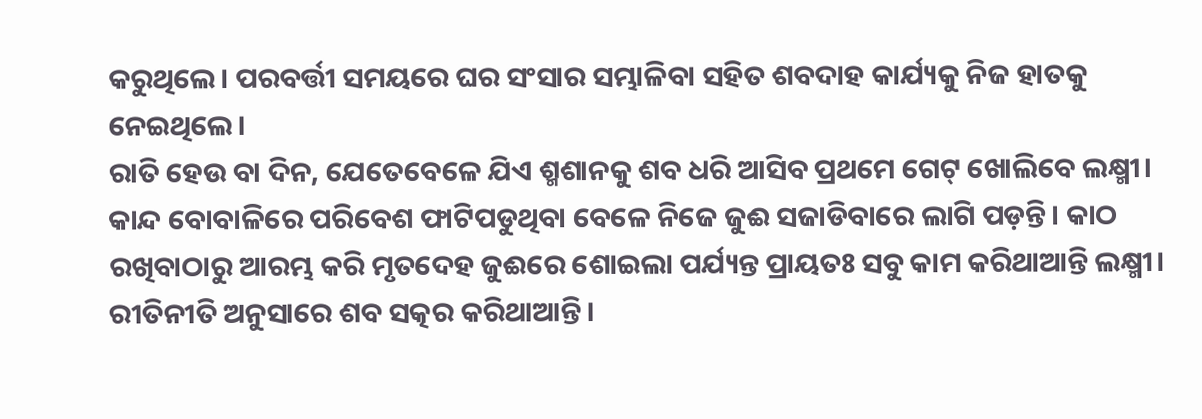କରୁଥିଲେ। ପରବର୍ତ୍ତୀ ସମୟରେ ଘର ସଂସାର ସମ୍ଭାଳିବା ସହିତ ଶବଦାହ କାର୍ଯ୍ୟକୁ ନିଜ ହାତକୁ ନେଇଥିଲେ।
ରାତି ହେଉ ବା ଦିନ, ଯେତେବେଳେ ଯିଏ ଶ୍ମଶାନକୁ ଶବ ଧରି ଆସିବ ପ୍ରଥମେ ଗେଟ୍ ଖୋଲିବେ ଲକ୍ଷ୍ମୀ। କାନ୍ଦ ବୋବାଳିରେ ପରିବେଶ ଫାଟିପଡୁଥିବା ବେଳେ ନିଜେ ଜୁଈ ସଜାଡିବାରେ ଲାଗି ପଡ଼ନ୍ତି। କାଠ ରଖିବାଠାରୁ ଆରମ୍ଭ କରି ମୃତଦେହ ଜୁଈରେ ଶୋଇଲା ପର୍ଯ୍ୟନ୍ତ ପ୍ରାୟତଃ ସବୁ କାମ କରିଥାଆନ୍ତି ଲକ୍ଷ୍ମୀ। ରୀତିନୀତି ଅନୁସାରେ ଶବ ସତ୍କର କରିଥାଆନ୍ତି।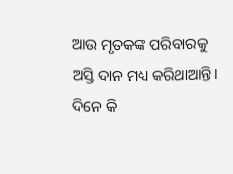ଆଉ ମୃତକଙ୍କ ପରିବାରକୁ ଅସ୍ତି ଦାନ ମଧ୍ୟ କରିଥାଆନ୍ତି। ଦିନେ କି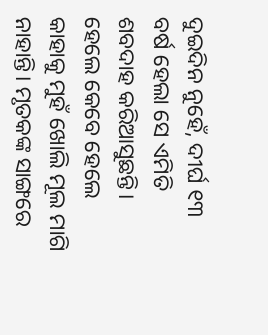ଦୁଇଦିନ ନୁହେଁ, ଦୀର୍ଘ ୧୩ ବର୍ଷ ହେଲା ସେ ଏମିତି ଶବଦାହ କରିଆସୁଛନ୍ତି। ହେଲେ କେବେ ହେଲେ କାହାକୁ ମୁହଁ ଖୋଲି ମୂଲ ମାଗି ନାହାନ୍ତି। ମୃତକଙ୍କ ସାଙ୍ଗରେ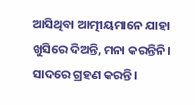ଆସିଥିବା ଆତ୍ମୀୟମାନେ ଯାହା ଖୁସିରେ ଦିଅନ୍ତି, ମନା କରନ୍ତିନି। ସାଦରେ ଗ୍ରହଣ କରନ୍ତି।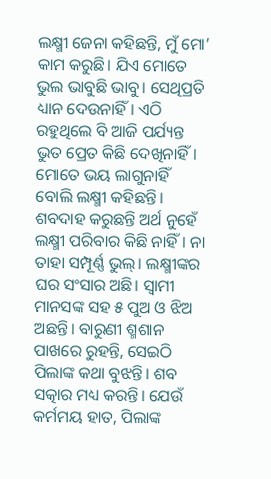ଲକ୍ଷ୍ମୀ ଜେନା କହିଛନ୍ତି, ମୁଁ ମୋ’ କାମ କରୁଛି। ଯିଏ ମୋତେ ଭୁଲ ଭାବୁଛି ଭାବୁ। ସେଥିପ୍ରତି ଧ୍ୟାନ ଦେଉନାହିଁ। ଏଠି ରହୁଥିଲେ ବି ଆଜି ପର୍ଯ୍ୟନ୍ତ ଭୁତ ପ୍ରେତ କିଛି ଦେଖିନାହିଁ। ମୋତେ ଭୟ ଲାଗୁନାହିଁ ବୋଲି ଲକ୍ଷ୍ମୀ କହିଛନ୍ତି।
ଶବଦାହ କରୁଛନ୍ତି ଅର୍ଥ ନୁହେଁ ଲକ୍ଷ୍ମୀ ପରିବାର କିଛି ନାହିଁ। ନା ତାହା ସମ୍ପୂର୍ଣ୍ଣ ଭୁଲ୍। ଲକ୍ଷ୍ମୀଙ୍କର ଘର ସଂସାର ଅଛି। ସ୍ୱାମୀ ମାନସଙ୍କ ସହ ୫ ପୁଅ ଓ ଝିଅ ଅଛନ୍ତି। ବାରୁଣୀ ଶ୍ମଶାନ ପାଖରେ ରୁହନ୍ତି, ସେଇଠି ପିଲାଙ୍କ କଥା ବୁଝନ୍ତି। ଶବ ସତ୍କାର ମଧ୍ୟ କରନ୍ତି। ଯେଉଁ କର୍ମମୟ ହାତ, ପିଲାଙ୍କ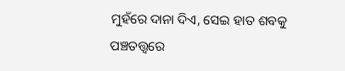ମୁହଁରେ ଦାନା ଦିଏ, ସେଇ ହାତ ଶବକୁ ପଞ୍ଚତତ୍ତ୍ୱରେ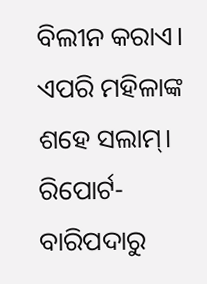ବିଲୀନ କରାଏ। ଏପରି ମହିଳାଙ୍କ ଶହେ ସଲାମ୍।
ରିପୋର୍ଟ- ବାରିପଦାରୁ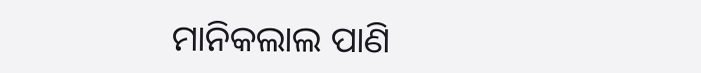ମାନିକଲାଲ ପାଣି